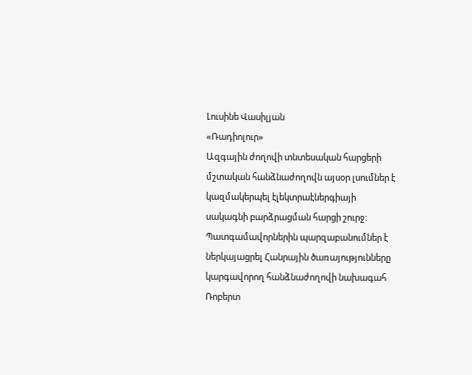Լուսինե Վասիլյան
«Ռադիոլուր»
Ազգային ժողովի տնտեսական հարցերի մշտական հանձնաժողովն այսօր լսումներ է կազմակերպել էլեկտրաէներգիայի սակագնի բարձրացման հարցի շուրջ: Պատգամավորներին պարզաբանումներ է ներկայացրել Հանրային ծառայությունները կարգավորող հանձնաժողովի նախագահ Ռոբերտ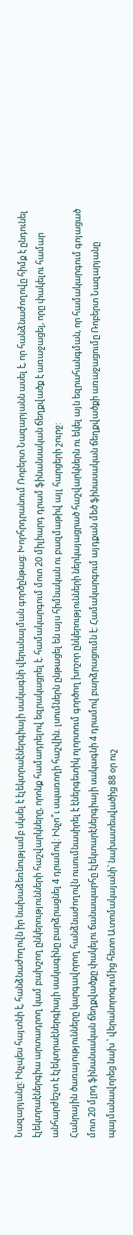Նազարյանը: Ինչպես հայտնի է, հանձնաժողովն իր նախաձեռնությամբ սկսել է էլեկտրաէներգիայի սակագնի վերանայման գործընթաց: Խորհրդրանում Ռոբերտ Նազարյանն ասել է, որ հանձնաժողովը հիմք է ընդունել էլեկտրաէներգիա արտադրող կամ բախշող ընկերությունների հաշվարկները, որոնք համադրելով եզրակացրել է. համակարգում մոտ 20 միլիարդ դրամ ֆինանսական ճեղքվածք է առաջացել, որը փակելու համար անհարժեշտ է էլեկտրաէներգիայի սակագինը բարձրացնել 4 դրամով: Ինչո՞ւ սպառողի հաշվին. լսումներն ընթացել են այս հիմնական ու բազմաթիվ այլ հարցերի շուրջ:
Հանրային ծառայությունները կարգավորող հանձնաժողովն ուսումնասիրել է էներգետիկ ոլորտում գործող խոշոր ընկերությունների ներկայացրած հաշվարկներն ու եկել այն եզրահանգման, որ համակարգում գոյացած մոտ 20 մլրդ ֆինանսական ճեղքվածքը փակելու ճանապարհը էլեկտարէներգիայի սակագնի 4 դրամով բարձրացումն է: Համակարգում այդքան մեծ ֆինասական ճեղքվածքի առաջացումը Ռոբերտ Նազարյանը պայմանավորեց նախ ՝ վերանորոգումից հետո Ատոմակայանի՝ նախատեսվածից 88 օր ուշ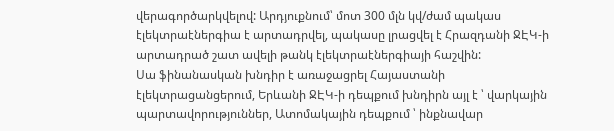վերագործարկվելով: Արդյուքնում՝ մոտ 300 մլն կվ/ժամ պակաս էլեկտրաէներգիա է արտադրվել, պակասը լրացվել է Հրազդանի ՋԷԿ-ի արտադրած շատ ավելի թանկ էլեկտրաէներգիայի հաշվին:
Սա ֆինանասկան խնդիր է առաջացրել Հայաստանի էլեկտրացանցերում, Երևանի ՋԷԿ-ի դեպքում խնդիրն այլ է ՝ վարկային պարտավորություններ, Ատոմակային դեպքում ՝ ինքնավար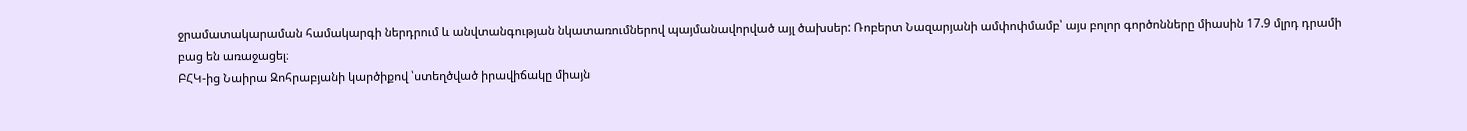ջրամատակարաման համակարգի ներդրում և անվտանգության նկատառումներով պայմանավորված այլ ծախսեր: Ռոբերտ Նազարյանի ամփոփմամբ՝ այս բոլոր գործոնները միասին 17.9 մլրդ դրամի բաց են առաջացել։
ԲՀԿ-ից Նաիրա Զոհրաբյանի կարծիքով ՝ստեղծված իրավիճակը միայն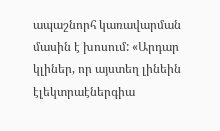ապաշնորհ կառավարման մասին է խոսում: «Արդար կլիներ, որ այստեղ լինեին էլեկտրաէներգիա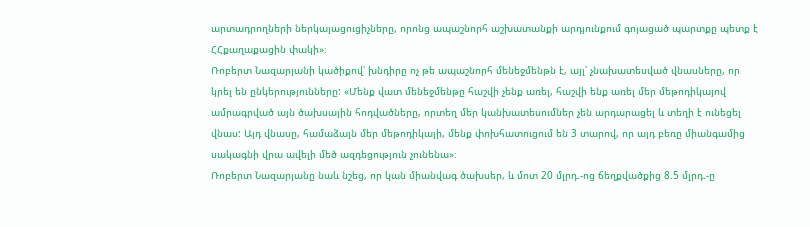արտադրողների ներկայացուցիչները, որոնց ապաշնորհ աշխատանքի արդյունքում գոյացած պարտքը պետք է ՀՀքաղաքացին փակի»։
Ռոբերտ Նազարյանի կածիքով՝ խնդիրը ոչ թե ապաշնորհ մենեջմենթն է, այլ՝ չնախատեսված վնասները, որ կրել են ընկերությունները: «Մենք վատ մենեջմենթը հաշվի չենք առել, հաշվի ենք առել մեր մեթոդիկայով ամրագրված այն ծախսային հոդվածները, որտեղ մեր կանխատեսումներ չեն արդարացել և տեղի է ունեցել վնաս: Այդ վնասը, համաձայն մեր մեթոդիկայի, մենք փոխհատուցում են 3 տարով, որ այդ բեռը միանգամից սակագնի վրա ավելի մեծ ազդեցություն չունենա»։
Ռոբերտ Նազարյանը նաև նշեց, որ կան միանվագ ծախսեր, և մոտ 20 մլրդ.-ոց ճեղքվածքից 8.5 մլրդ.-ը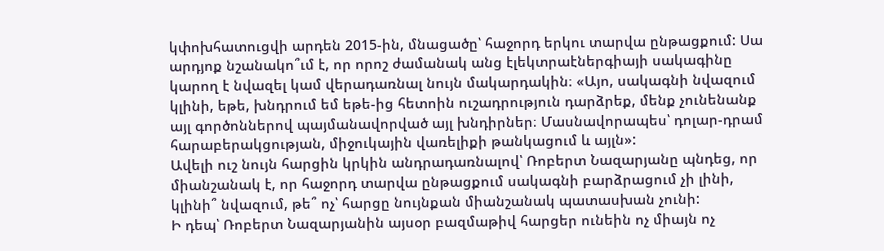կփոխհատուցվի արդեն 2015-ին, մնացածը՝ հաջորդ երկու տարվա ընթացքում: Սա արդյոք նշանակո՞ւմ է, որ որոշ ժամանակ անց էլեկտրաէներգիայի սակագինը կարող է նվազել կամ վերադառնալ նույն մակարդակին։ «Այո, սակագնի նվազում կլինի, եթե, խնդրում եմ եթե-ից հետոին ուշադրություն դարձրեք, մենք չունենանք այլ գործոններով պայմանավորված այլ խնդիրներ։ Մասնավորապես՝ դոլար-դրամ հարաբերակցության, միջուկային վառելիքի թանկացում և այլն»:
Ավելի ուշ նույն հարցին կրկին անդրադառնալով՝ Ռոբերտ Նազարյանը պնդեց, որ միանշանակ է, որ հաջորդ տարվա ընթացքում սակագնի բարձրացում չի լինի, կլինի՞ նվազում, թե՞ ոչ՝ հարցը նույնքան միանշանակ պատասխան չունի:
Ի դեպ՝ Ռոբերտ Նազարյանին այսօր բազմաթիվ հարցեր ունեին ոչ միայն ոչ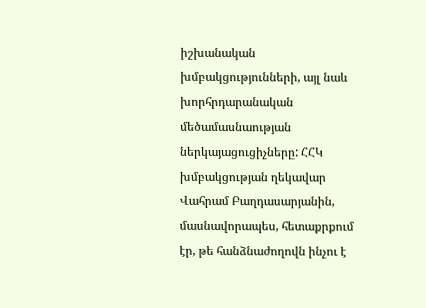իշխանական խմբակցությունների, այլ նաև խորհրդարանական մեծամասնաության ներկայացուցիչները: ՀՀԿ խմբակցության ղեկավար Վահրամ Բաղդասարյանին, մասնավորապես, հետաքրքում էր, թե հանձնաժողովն ինչու է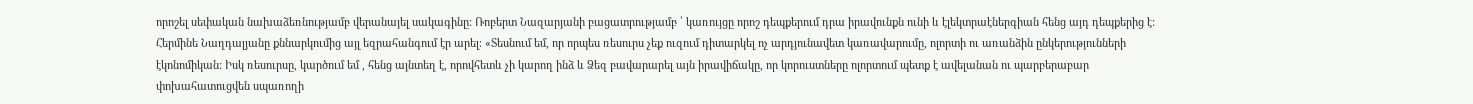որոշել սեփական նախաձեռնությամբ վերանայել սակագինը: Ռոբերտ Նազարյանի բացատրությամբ ՝ կառույցը որոշ դեպքերում դրա իրավունքն ունի և էլեկտրաէներգիան հենց այդ դեպքերից է:
Հերմինե Նաղդալյանը քննարկումից այլ եզրահանգում էր արել։ «Տեսնում եմ, որ որպես ռեսուրս չեք ուզում դիտարկել ոչ արդյունավետ կառավարումը, ոլորտի ու առանձին ընկերությունների էկոնոմիկան: Իսկ ռեսուրսը, կարծում եմ , հենց այնտեղ է, որովհետև չի կարող ինձ և Ձեզ բավարարել այն իրավիճակը, որ կորուստները ոլորտում պետք է ավելանան ու պարբերաբար փոխահատուցվեն սպառողի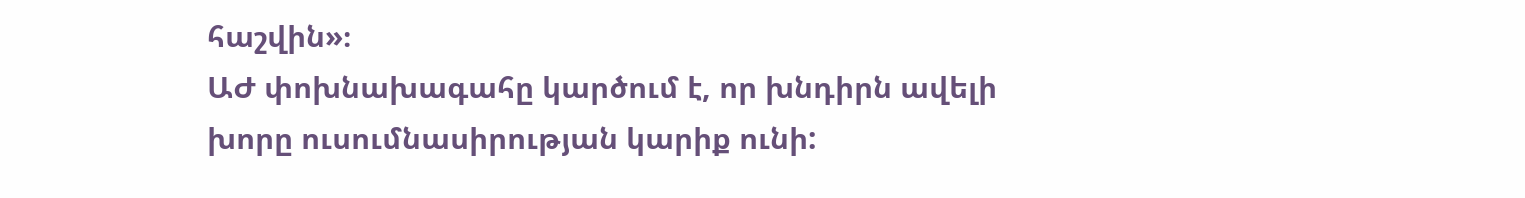հաշվին»։
ԱԺ փոխնախագահը կարծում է, որ խնդիրն ավելի խորը ուսումնասիրության կարիք ունի: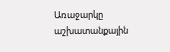Առաջարկը աշխատանքային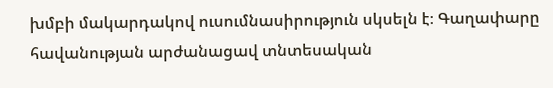խմբի մակարդակով ուսումնասիրություն սկսելն է։ Գաղափարը հավանության արժանացավ տնտեսական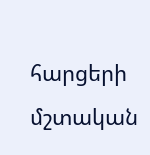հարցերի մշտական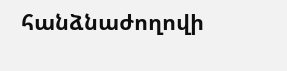հանձնաժողովի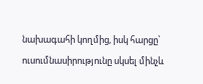նախագահի կողմից, իսկ հարցը՝ ուսումնասիրությունը սկսել մինչև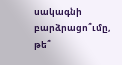սակագնի բարձրացո՞ւմը, թե՞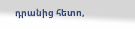դրանից հետո,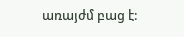առայժմ բաց է: